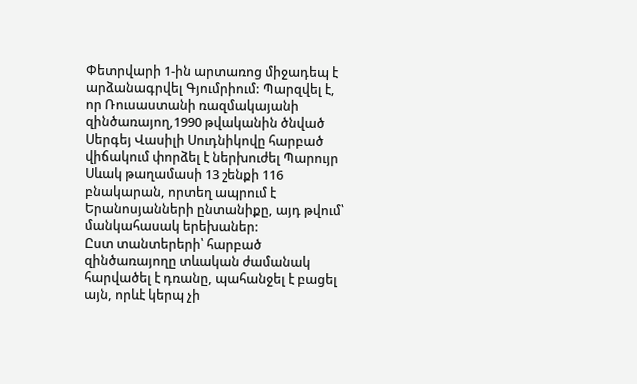Փետրվարի 1-ին արտառոց միջադեպ է արձանագրվել Գյումրիում: Պարզվել է, որ Ռուսաստանի ռազմակայանի զինծառայող,1990 թվականին ծնված Սերգեյ Վասիլի Սուդնիկովը հարբած վիճակում փորձել է ներխուժել Պարույր Սևակ թաղամասի 13 շենքի 116 բնակարան, որտեղ ապրում է Երանոսյանների ընտանիքը, այդ թվում՝ մանկահասակ երեխաներ:
Ըստ տանտերերի՝ հարբած զինծառայողը տևական ժամանակ հարվածել է դռանը, պահանջել է բացել այն, որևէ կերպ չի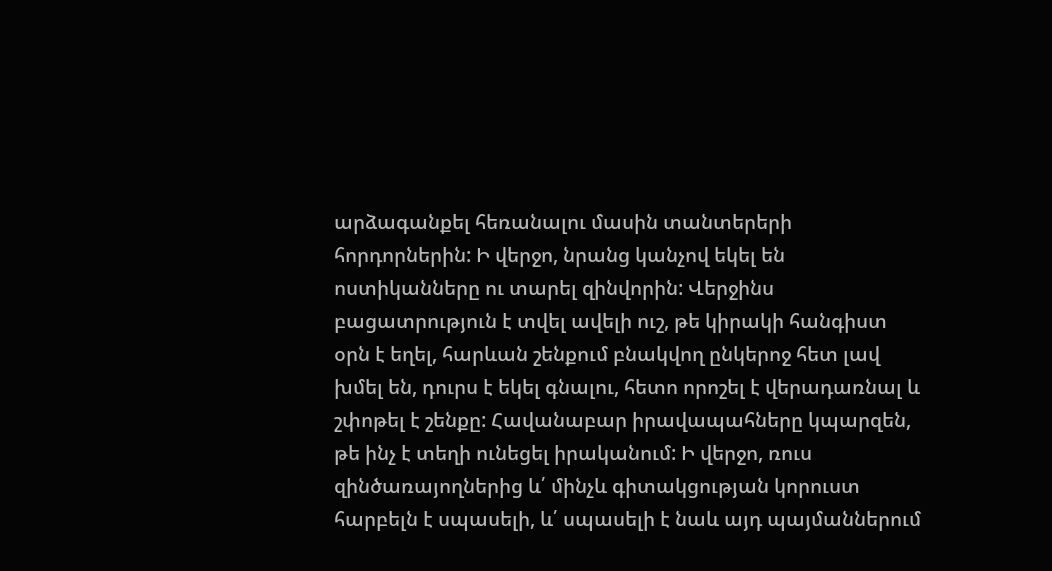արձագանքել հեռանալու մասին տանտերերի հորդորներին: Ի վերջո, նրանց կանչով եկել են ոստիկանները ու տարել զինվորին: Վերջինս բացատրություն է տվել ավելի ուշ, թե կիրակի հանգիստ օրն է եղել, հարևան շենքում բնակվող ընկերոջ հետ լավ խմել են, դուրս է եկել գնալու, հետո որոշել է վերադառնալ և շփոթել է շենքը: Հավանաբար իրավապահները կպարզեն, թե ինչ է տեղի ունեցել իրականում: Ի վերջո, ռուս զինծառայողներից և՛ մինչև գիտակցության կորուստ հարբելն է սպասելի, և՛ սպասելի է նաև այդ պայմաններում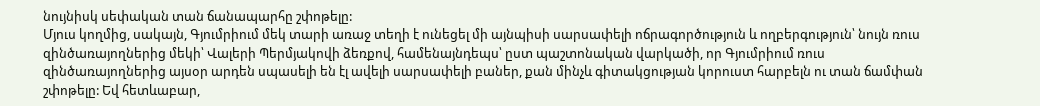նույնիսկ սեփական տան ճանապարհը շփոթելը:
Մյուս կողմից, սակայն, Գյումրիում մեկ տարի առաջ տեղի է ունեցել մի այնպիսի սարսափելի ոճրագործություն և ողբերգություն՝ նույն ռուս զինծառայողներից մեկի՝ Վալերի Պերմյակովի ձեռքով, համենայնդեպս՝ ըստ պաշտոնական վարկածի, որ Գյումրիում ռուս զինծառայողներից այսօր արդեն սպասելի են էլ ավելի սարսափելի բաներ, քան մինչև գիտակցության կորուստ հարբելն ու տան ճամփան շփոթելը: Եվ հետևաբար,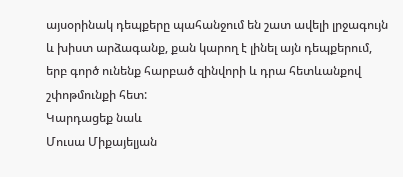այսօրինակ դեպքերը պահանջում են շատ ավելի լրջագույն և խիստ արձագանք, քան կարող է լինել այն դեպքերում, երբ գործ ունենք հարբած զինվորի և դրա հետևանքով շփոթմունքի հետ:
Կարդացեք նաև
Մուսա Միքայելյան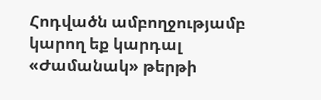Հոդվածն ամբողջությամբ կարող եք կարդալ «Ժամանակ» թերթի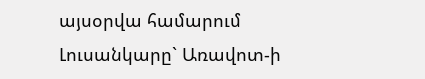այսօրվա համարում
Լուսանկարը` Առավոտ-ի